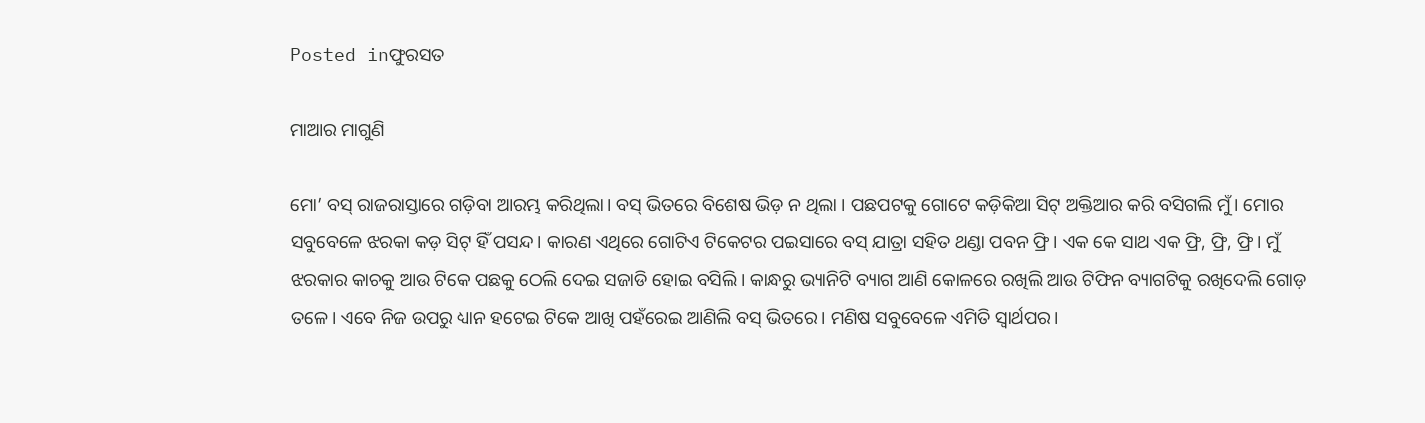Posted inଫୁରସତ

ମାଆର ମାଗୁଣି

ମୋ’ ବସ୍‌ ରାଜରାସ୍ତାରେ ଗଡ଼ିବା ଆରମ୍ଭ କରିଥିଲା। ବସ୍‌ ଭିତରେ ବିଶେଷ ଭିଡ଼ ନ ଥିଲା । ପଛପଟକୁ ଗୋଟେ କଡ଼ିକିଆ ସିଟ୍‌ ଅକ୍ତିଆର କରି ବସିଗଲି ମୁଁ। ମୋର ସବୁବେଳେ ଝରକା କଡ଼ ସିଟ୍‌ ହିଁ ପସନ୍ଦ। କାରଣ ଏଥିରେ ଗୋଟିଏ ଟିକେଟର ପଇସାରେ ବସ୍‌ ଯାତ୍ରା ସହିତ ଥଣ୍ଡା ପବନ ଫ୍ରି। ଏକ କେ ସାଥ ଏକ ଫ୍ରି, ଫ୍ରି, ଫ୍ରି। ମୁଁ ଝରକାର କାଚକୁ ଆଉ ଟିକେ ପଛକୁ ଠେଲି ଦେଇ ସଜାଡି ହୋଇ ବସିଲି। କାନ୍ଧରୁ ଭ୍ୟାନିଟି ବ୍ୟାଗ ଆଣି କୋଳରେ ରଖିଲି ଆଉ ଟିଫିନ ବ୍ୟାଗଟିକୁ ରଖିଦେଲି ଗୋଡ଼ ତଳେ। ଏବେ ନିଜ ଉପରୁ ଧ୍ୟାନ ହଟେଇ ଟିକେ ଆଖି ପହଁରେଇ ଆଣିଲି ବସ୍‌ ଭିତରେ। ମଣିଷ ସବୁବେଳେ ଏମିତି ସ୍ବାର୍ଥପର।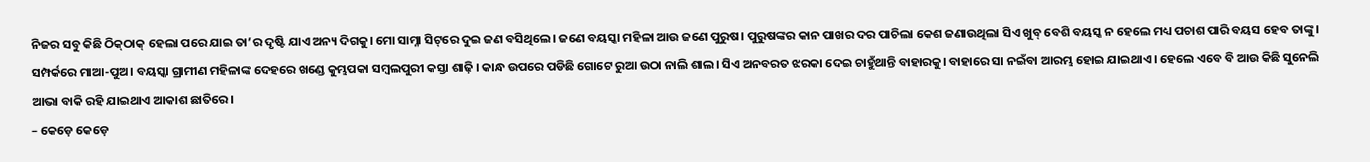ନିଜର ସବୁ କିଛି ଠିକ୍‌ଠାକ୍‌ ହେଲା ପରେ ଯାଇ ତା’ର ଦୃଷ୍ଟି ଯାଏ ଅନ୍ୟ ଦିଗକୁ। ମୋ ସାମ୍ନା ସିଟ୍‌ରେ ଦୁଇ ଜଣ ବସିଥିଲେ। ଜଣେ ବୟସ୍କା ମହିଳା ଆଉ ଜଣେ ପୁରୁଷ। ପୁରୁଷଙ୍କର କାନ ପାଖର ଦର ପାଚିଲା କେଶ ଜଣାଉଥିଲା ସିଏ ଖୁବ୍‌ ବେଶି ବୟସ୍କ ନ ହେଲେ ମଧ୍ୟ ପଚାଶ ପାରି ବୟସ ହେବ ତାଙ୍କୁ। ସମ୍ପର୍କରେ ମାଆ-ପୁଅ। ବୟସ୍କା ଗ୍ରାମୀଣ ମହିଳାଙ୍କ ଦେହରେ ଖଣ୍ଡେ କୁମ୍ଭପକା ସମ୍ବଲପୁରୀ କସ୍ତା ଶାଢ଼ି । କାନ୍ଧ ଉପରେ ପଡିଛି ଗୋଟେ ରୁଆ ଉଠା ନାଲି ଶାଲ। ସିଏ ଅନବରତ ଝରକା ଦେଇ ଚାହୁଁଥାନ୍ତି ବାହାରକୁ। ବାହାରେ ସା ନଇଁବା ଆରମ୍ଭ ହୋଇ ଯାଇଥାଏ । ହେଲେ ଏବେ ବି ଆଉ କିଛି ସୁନେଲି ଆଭା ବାକି ରହି ଯାଇଥାଏ ଆକାଶ ଛାତିରେ।
– କେଡ଼େ କେଡ଼େ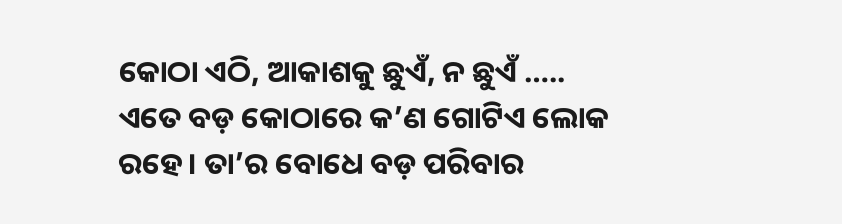କୋଠା ଏଠି, ଆକାଶକୁ ଛୁଏଁ, ନ ଛୁଏଁ ….. ଏତେ ବଡ଼ କୋଠାରେ କ’ଣ ଗୋଟିଏ ଲୋକ ରହେ। ତା’ର ବୋଧେ ବଡ଼ ପରିବାର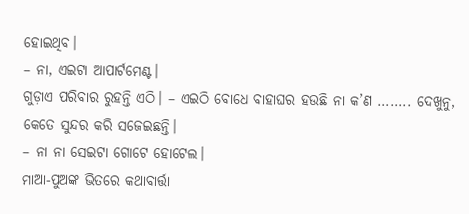ହୋଇଥିବ।
– ନା, ଏଇଟା ଆପାର୍ଟମେଣ୍ଟ।
ଗୁଡ଼ାଏ ପରିବାର ରୁହନ୍ତି ଏଠି। – ଏଇଠି ବୋଧେ ବାହାଘର ହଉଛି ନା କ’ଣ …….. ଦେଖୁନୁ, କେତେ ସୁନ୍ଦର କରି ସଜେଇଛନ୍ତି।
– ନା ନା ସେଇଟା ଗୋଟେ ହୋଟେଲ।
ମାଆ-ପୁଅଙ୍କ ଭିତରେ କଥାବାର୍ତ୍ତା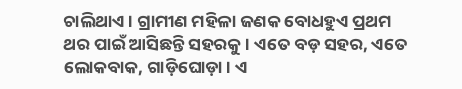ଚାଲିଥାଏ। ଗ୍ରାମୀଣ ମହିଳା ଜଣକ ବୋଧହୁଏ ପ୍ରଥମ ଥର ପାଇଁ ଆସିଛନ୍ତି ସହରକୁ। ଏତେ ବଡ଼ ସହର, ଏତେ ଲୋକବାକ, ଗାଡ଼ିଘୋଡ଼ା। ଏ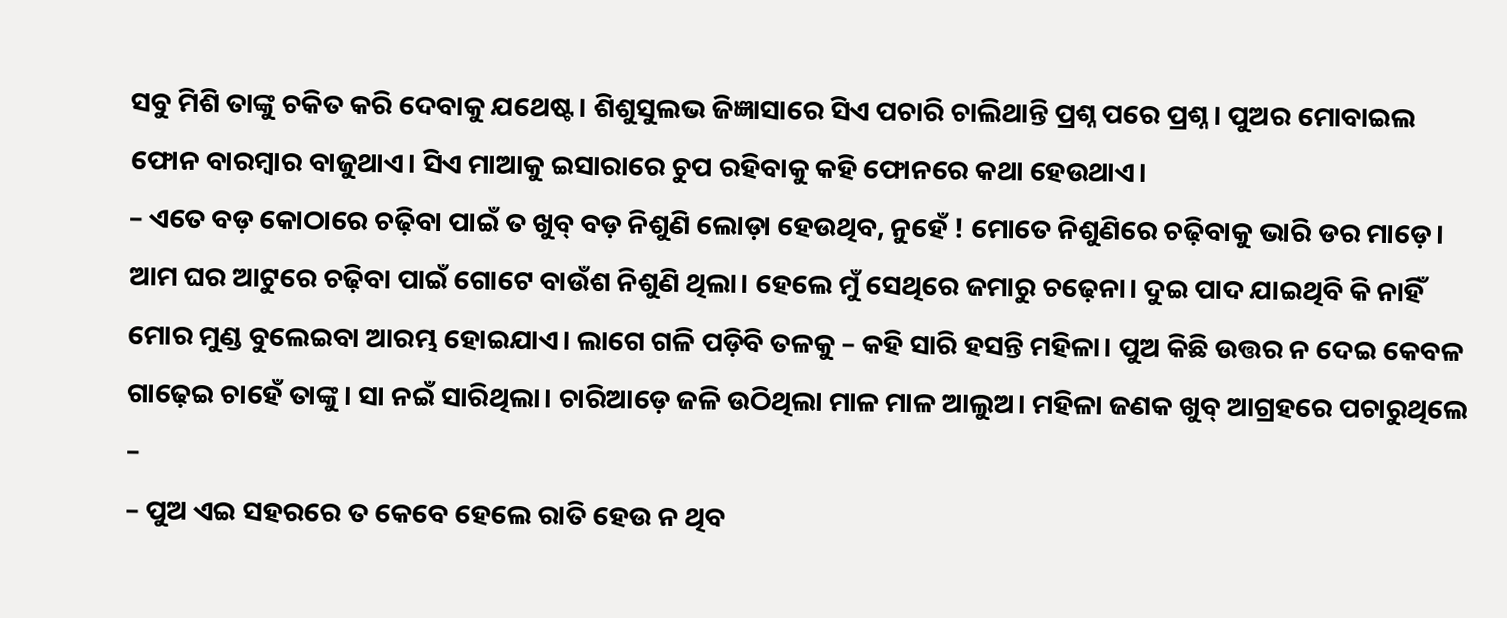ସବୁ ମିଶି ତାଙ୍କୁ ଚକିତ କରି ଦେବାକୁ ଯଥେଷ୍ଟ। ଶିଶୁସୁଲଭ ଜିଜ୍ଞାସାରେ ସିଏ ପଚାରି ଚାଲିଥାନ୍ତି ପ୍ରଶ୍ନ ପରେ ପ୍ରଶ୍ନ। ପୁଅର ମୋବାଇଲ ଫୋନ ବାରମ୍ବାର ବାଜୁଥାଏ। ସିଏ ମାଆକୁ ଇସାରାରେ ଚୁପ ରହିବାକୁ କହି ଫୋନରେ କଥା ହେଉଥାଏ।
– ଏତେ ବଡ଼ କୋଠାରେ ଚଢ଼ିବା ପାଇଁ ତ ଖୁବ୍‌ ବଡ଼ ନିଶୁଣି ଲୋଡ଼ା ହେଉଥିବ, ନୁହେଁ ! ମୋତେ ନିଶୁଣିରେ ଚଢ଼ିବାକୁ ଭାରି ଡର ମାଡ଼େ। ଆମ ଘର ଆଟୁରେ ଚଢ଼ିବା ପାଇଁ ଗୋଟେ ବାଉଁଶ ନିଶୁଣି ଥିଲା। ହେଲେ ମୁଁ ସେଥିରେ ଜମାରୁ ଚଢ଼େନା। ଦୁଇ ପାଦ ଯାଇଥିବି କି ନାହିଁ ମୋର ମୁଣ୍ଡ ବୁଲେଇବା ଆରମ୍ଭ ହୋଇଯାଏ। ଲାଗେ ଗଳି ପଡ଼ିବି ତଳକୁ – କହି ସାରି ହସନ୍ତି ମହିଳା। ପୁଅ କିଛି ଉତ୍ତର ନ ଦେଇ କେବଳ ଗାଢ଼େଇ ଚାହେଁ ତାଙ୍କୁ। ସା ନଇଁ ସାରିଥିଲା। ଚାରିଆଡ଼େ ଜଳି ଉଠିଥିଲା ମାଳ ମାଳ ଆଲୁଅ। ମହିଳା ଜଣକ ଖୁବ୍‌ ଆଗ୍ରହରେ ପଚାରୁଥିଲେ –
– ପୁଅ ଏଇ ସହରରେ ତ କେବେ ହେଲେ ରାତି ହେଉ ନ ଥିବ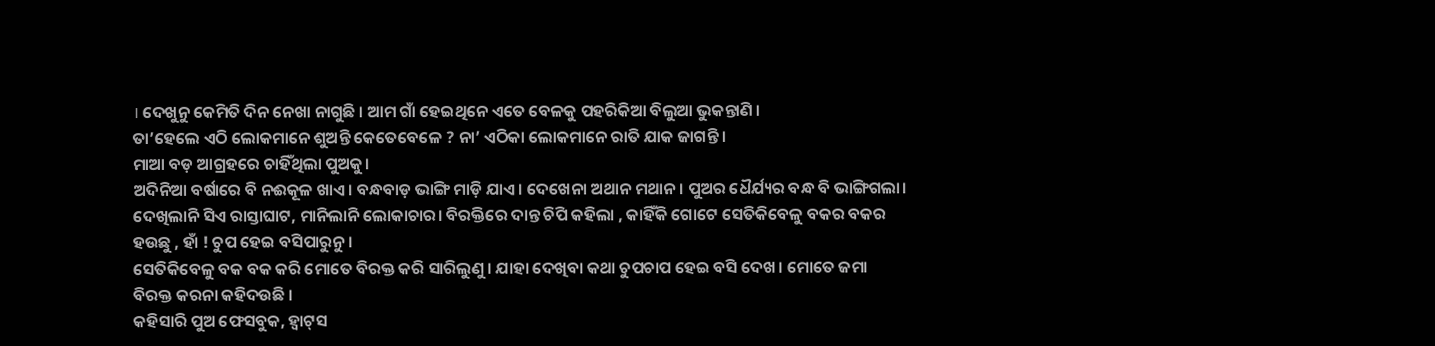। ଦେଖୁନୁ କେମିତି ଦିନ ନେଖା ନାଗୁଛି । ଆମ ଗାଁ ହେଇଥିନେ ଏତେ ବେଳକୁ ପହରିକିଆ ବିଲୁଆ ଭୁକନ୍ତାଣି ।
ତା’ହେଲେ ଏଠି ଲୋକମାନେ ଶୁଅନ୍ତି କେତେବେଳେ ? ନା’ ଏଠିକା ଲୋକମାନେ ରାତି ଯାକ ଜାଗନ୍ତି ।
ମାଆ ବଡ଼ ଆଗ୍ରହରେ ଚାହିଁଥିଲା ପୁଅକୁ।
ଅଦିନିଆ ବର୍ଷାରେ ବି ନଈକୂଳ ଖାଏ। ବନ୍ଧବାଡ଼ ଭାଙ୍ଗି ମାଡ଼ି ଯାଏ। ଦେଖେନା ଅଥାନ ମଥାନ। ପୁଅର ଧୈର୍ଯ୍ୟର ବନ୍ଧ ବି ଭାଙ୍ଗିଗଲା। ଦେଖିଲାନି ସିଏ ରାସ୍ତାଘାଟ, ମାନିଲାନି ଲୋକାଚାର। ବିରକ୍ତିରେ ଦାନ୍ତ ଚିପି କହିଲା , କାହିଁକି ଗୋଟେ ସେତିକିବେଳୁ ବକର ବକର ହଉଛୁ , ହାଁ ! ଚୁପ ହେଇ ବସିପାରୁନୁ ।
ସେତିକିବେଳୁ ବକ ବକ କରି ମୋତେ ବିରକ୍ତ କରି ସାରିଲୁଣୁ । ଯାହା ଦେଖିବା କଥା ଚୁପଚାପ ହେଇ ବସି ଦେଖ। ମୋତେ ଜମା ବିରକ୍ତ କରନା କହିଦଉଛି ।
କହିସାରି ପୁଅ ଫେସବୁକ, ହ୍ବାଟ୍‌ସ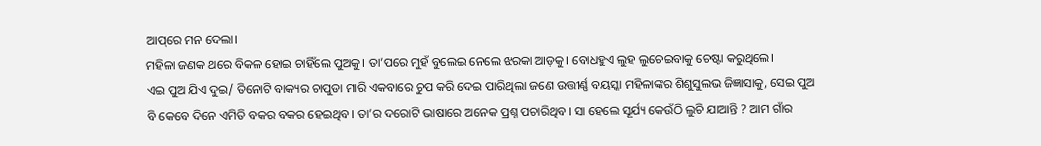ଆପ୍‌ରେ ମନ ଦେଲା।
ମହିଳା ଜଣକ ଥରେ ବିକଳ ହୋଇ ଚାହିଁଲେ ପୁଅକୁ। ତା’ପରେ ମୁହଁ ବୁଲେଇ ନେଲେ ଝରକା ଆଡ଼କୁ। ବୋଧହୁଏ ଲୁହ ଲୁଚେଇବାକୁ ଚେଷ୍ଟା କରୁଥିଲେ।
ଏଇ ପୁଅ ଯିଏ ଦୁଇ/ ତିନୋଟି ବାକ୍ୟର ଚାପୁଡା ମାରି ଏକବାରେ ଚୁପ କରି ଦେଇ ପାରିଥିଲା ଜଣେ ଉତ୍ତୀର୍ଣ୍ଣ ବୟସ୍କା ମହିଳାଙ୍କର ଶିଶୁସୁଲଭ ଜିଜ୍ଞାସାକୁ, ସେଇ ପୁଅ ବି କେବେ ଦିନେ ଏମିତି ବକର ବକର ହେଇଥିବ। ତା’ର ଦରୋଟି ଭାଷାରେ ଅନେକ ପ୍ରଶ୍ନ ପଚାରିଥିବ। ସା ହେଲେ ସୂର୍ଯ୍ୟ କେଉଁଠି ଲୁଚି ଯାଆନ୍ତି ? ଆମ ଗାଁର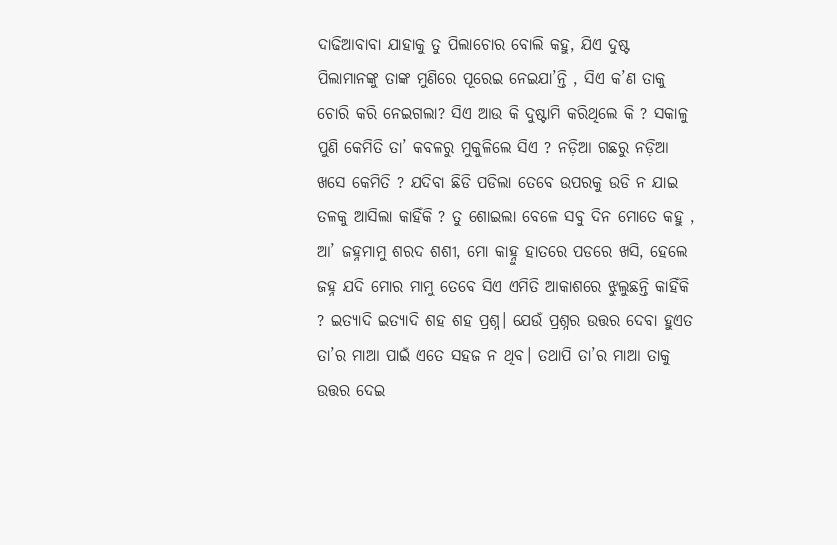ଦାଢିଆବାବା ଯାହାକୁ ତୁ ପିଲାଚୋର ବୋଲି କହୁ, ଯିଏ ଦୁଷ୍ଟ ପିଲାମାନଙ୍କୁ ତାଙ୍କ ମୁଣିରେ ପୂରେଇ ନେଇଯା’ନ୍ତି , ସିଏ କ’ଣ ତାକୁ ଚୋରି କରି ନେଇଗଲା? ସିଏ ଆଉ କି ଦୁଷ୍ଟାମି କରିଥିଲେ କି ? ସକାଳୁ ପୁଣି କେମିତି ତା’ କବଳରୁ ମୁକୁଳିଲେ ସିଏ ? ନଡ଼ିଆ ଗଛରୁ ନଡ଼ିଆ ଖସେ କେମିତି ? ଯଦିବା ଛିଡି ପଡିଲା ତେବେ ଉପରକୁ ଉଡି ନ ଯାଇ ତଳକୁ ଆସିଲା କାହିଁକି ? ତୁ ଶୋଇଲା ବେଳେ ସବୁ ଦିନ ମୋତେ କହୁ , ଆ’ ଜହ୍ନମାମୁ ଶରଦ ଶଶୀ, ମୋ କାହ୍ନୁ ହାତରେ ପଡରେ ଖସି, ହେଲେ ଜହ୍ନ ଯଦି ମୋର ମାମୁ ତେବେ ସିଏ ଏମିତି ଆକାଶରେ ଝୁଲୁଛନ୍ତି କାହିଁକି ? ଇତ୍ୟାଦି ଇତ୍ୟାଦି ଶହ ଶହ ପ୍ରଶ୍ନ। ଯେଉଁ ପ୍ରଶ୍ନର ଉତ୍ତର ଦେବା ହୁଏତ ତା’ର ମାଆ ପାଇଁ ଏତେ ସହଜ ନ ଥିବ। ତଥାପି ତା’ର ମାଆ ତାକୁ ଉତ୍ତର ଦେଇ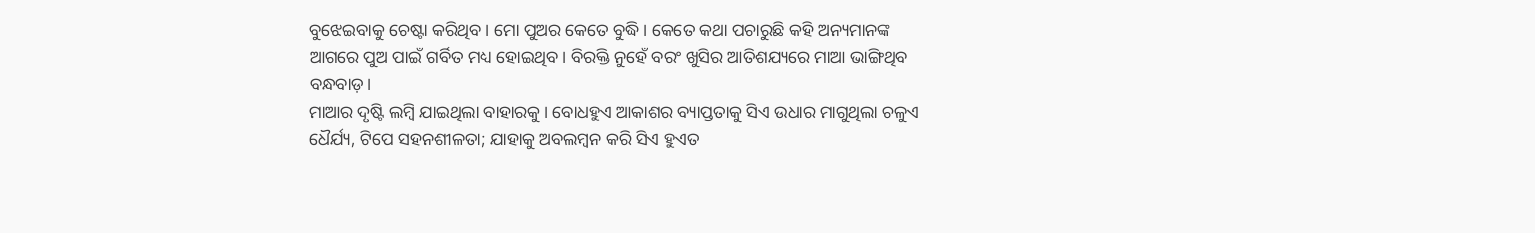ବୁଝେଇବାକୁ ଚେଷ୍ଟା କରିଥିବ। ମୋ ପୁଅର କେତେ ବୁଦ୍ଧି। କେତେ କଥା ପଚାରୁଛି କହି ଅନ୍ୟମାନଙ୍କ ଆଗରେ ପୁଅ ପାଇଁ ଗର୍ବିତ ମଧ୍ୟ ହୋଇଥିବ। ବିରକ୍ତି ନୁହେଁ ବରଂ ଖୁସିର ଆତିଶଯ୍ୟରେ ମାଆ ଭାଙ୍ଗିଥିବ ବନ୍ଧବାଡ଼।
ମାଆର ଦୃଷ୍ଟି ଲମ୍ବି ଯାଇଥିଲା ବାହାରକୁ। ବୋଧହୁଏ ଆକାଶର ବ୍ୟାପ୍ତତାକୁ ସିଏ ଉଧାର ମାଗୁଥିଲା ଚଳୁଏ ଧୈର୍ଯ୍ୟ, ଟିପେ ସହନଶୀଳତା; ଯାହାକୁ ଅବଲମ୍ବନ କରି ସିଏ ହୁଏତ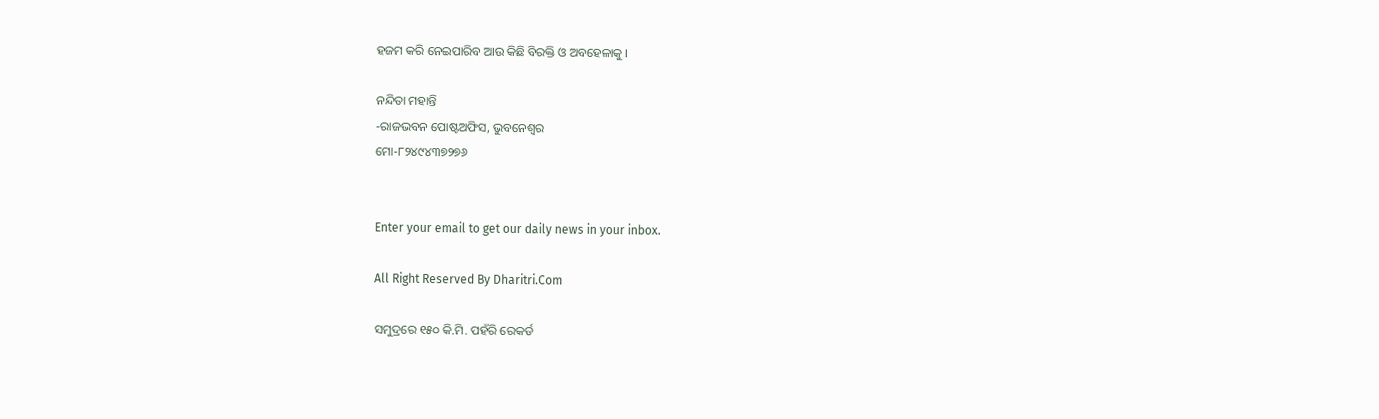ହଜମ କରି ନେଇପାରିବ ଆଉ କିଛି ବିରକ୍ତି ଓ ଅବହେଳାକୁ ।

ନନ୍ଦିତା ମହାନ୍ତି
-ରାଜଭବନ ପୋଷ୍ଟଅଫିସ, ଭୁବନେଶ୍ୱର
ମୋ-୮୨୪୯୪୩୭୨୭୬


Enter your email to get our daily news in your inbox.

All Right Reserved By Dharitri.Com

ସମୁଦ୍ରରେ ୧୫୦ କି.ମି. ପହଁରି ରେକର୍ଡ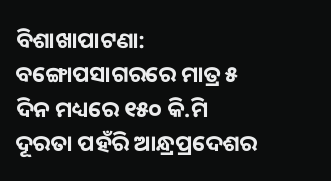ବିଶାଖାପାଟଣା: ବଙ୍ଗୋପସାଗରରେ ମାତ୍ର ୫ ଦିନ ମଧ୍ୟରେ ୧୫୦ କି.ମି ଦୂରତା ପହଁରି ଆନ୍ଧ୍ରପ୍ରଦେଶର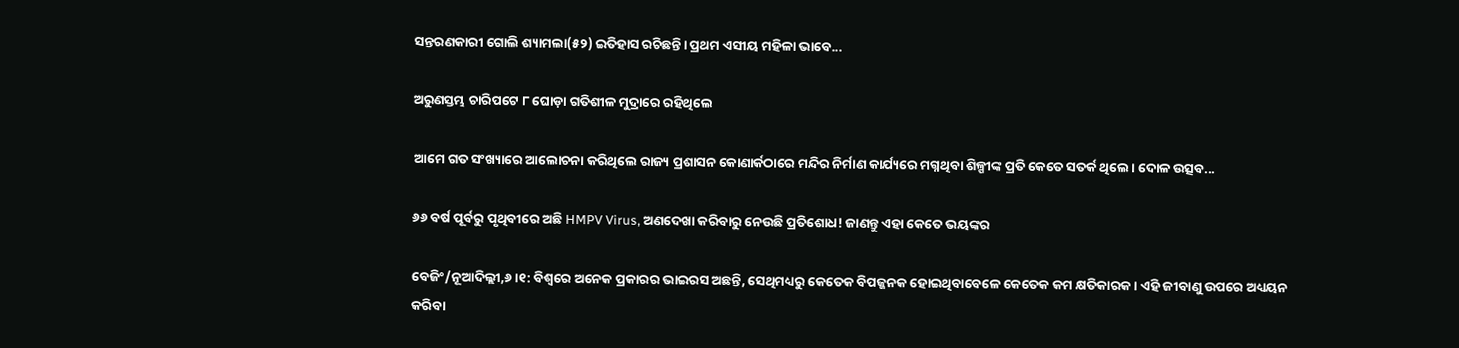ସନ୍ତରଣକାରୀ ଗୋଲି ଶ୍ୟାମଲା(୫୨) ଇତିହାସ ରଚିଛନ୍ତି। ପ୍ରଥମ ଏସୀୟ ମହିଳା ଭାବେ...

ଅରୁଣସ୍ତମ୍ଭ ଚାରିପଟେ ୮ ଘୋଡ଼ା ଗତିଶୀଳ ମୁଦ୍ରାରେ ରହିଥିଲେ

ଆମେ ଗତ ସଂଖ୍ୟାରେ ଆଲୋଚନା କରିଥିଲେ ରାଜ୍ୟ ପ୍ରଶାସନ କୋଣାର୍କଠାରେ ମନ୍ଦିର ନିର୍ମାଣ କାର୍ଯ୍ୟରେ ମଗ୍ନଥିବା ଶିଳ୍ପୀଙ୍କ ପ୍ରତି କେତେ ସତର୍କ ଥିଲେ। ଦୋଳ ଉତ୍ସବ...

୬୬ ବର୍ଷ ପୂର୍ବରୁ ପୃଥିବୀରେ ଅଛି HMPV Virus, ଅଣଦେଖା କରିବାରୁ ନେଉଛି ପ୍ରତିଶୋଧ! ଜାଣନ୍ତୁ ଏହା କେତେ ଭୟଙ୍କର

ବେଜିଂ/ନୂଆଦିଲ୍ଲୀ,୬।୧: ବିଶ୍ୱରେ ଅନେକ ପ୍ରକାରର ଭାଇରସ ଅଛନ୍ତି, ସେଥିମଧ୍ୟରୁ କେତେକ ବିପଜ୍ଜନକ ହୋଇଥିବାବେଳେ କେତେକ କମ କ୍ଷତିକାରକ। ଏହି ଜୀବାଣୁ ଉପରେ ଅଧ୍ୟୟନ କରିବା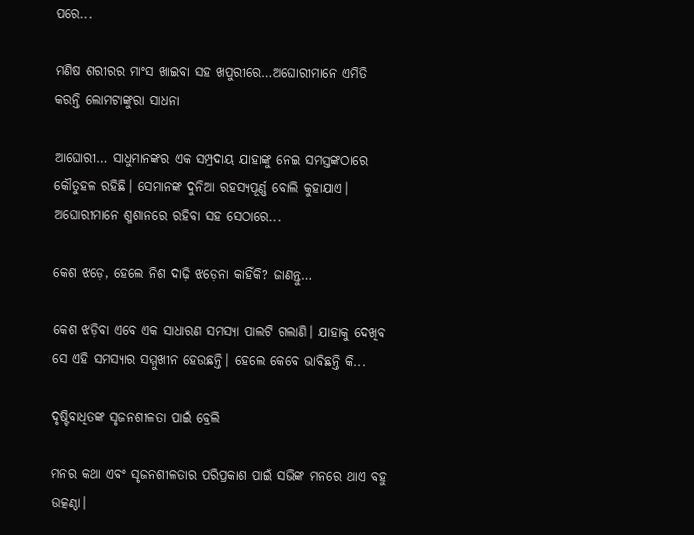ପରେ...

ମଣିଷ ଶରୀରର ମାଂସ ଖାଇବା ସହ ଖପୁରୀରେ…ଅଘୋରୀମାନେ ଏମିତି କରନ୍ତି ଲୋମଟାଙ୍କୁରା ସାଧନା

ଆଘୋରୀ… ସାଧୁମାନଙ୍କର ଏକ ସମ୍ପ୍ରଦାୟ ଯାହାଙ୍କୁ ନେଇ ସମସ୍ତଙ୍କଠାରେ କୌତୁହଳ ରହିଛି। ସେମାନଙ୍କ ଦୁନିଆ ରହସ୍ୟପୂର୍ଣ୍ଣ ବୋଲି କୁହାଯାଏ। ଅଘୋରୀମାନେ ଶ୍ମଶାନରେ ରହିବା ସହ ସେଠାରେ...

କେଶ ଝଡ଼େ, ହେଲେ ନିଶ ଦାଢ଼ି ଝଡ଼େନା କାହିଁକି? ଜାଣନ୍ତୁ…

କେଶ ଝଡ଼ିବା ଏବେ ଏକ ସାଧାରଣ ସମସ୍ୟା ପାଲଟି ଗଲାଣି। ଯାହାକୁ ଦେଖିବ ସେ ଏହି ସମସ୍ୟାର ସମ୍ମୁଖୀନ ହେଉଛନ୍ତି। ହେଲେ କେବେ ଭାବିଛନ୍ତି କି...

ଦୃଷ୍ଟିବାଧିତଙ୍କ ସୃଜନଶୀଳତା ପାଇଁ ବ୍ରେଲି

ମନର କଥା ଏବଂ ସୃଜନଶୀଳତାର ପରିପ୍ରକାଶ ପାଇଁ ସଭିଙ୍କ ମନରେ ଥାଏ ବହୁ ଉତ୍କଣ୍ଠା।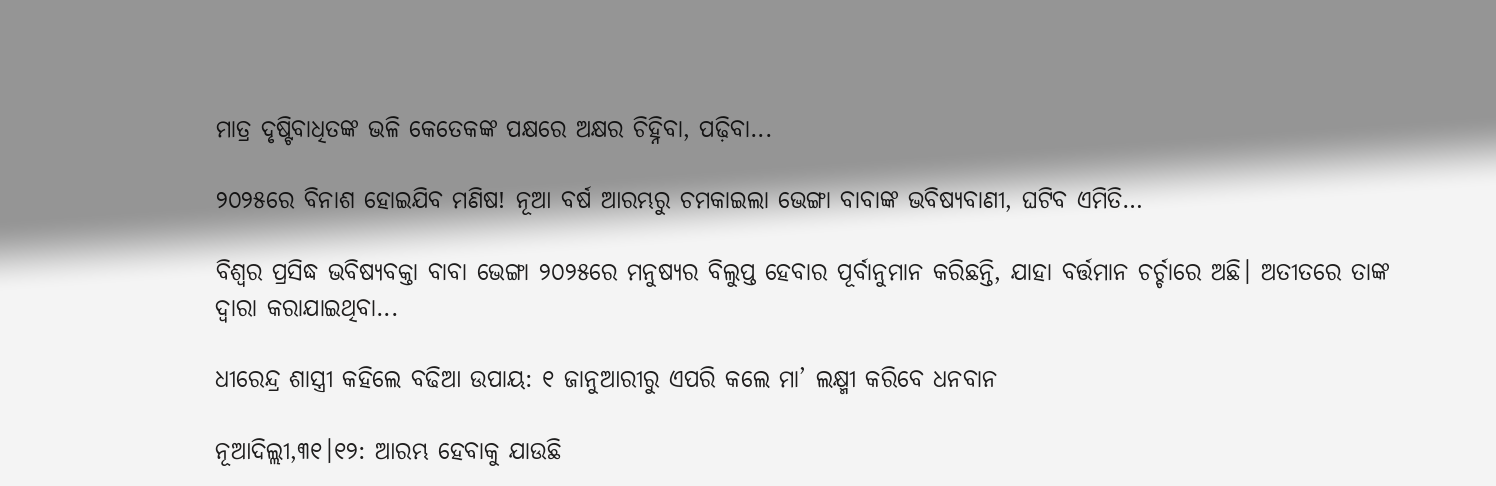ମାତ୍ର ଦୃଷ୍ଟିବାଧିତଙ୍କ ଭଳି କେତେକଙ୍କ ପକ୍ଷରେ ଅକ୍ଷର ଚିହ୍ନିବା, ପଢ଼ିବା...

୨୦୨୫ରେ ବିନାଶ ହୋଇଯିବ ମଣିଷ! ନୂଆ ବର୍ଷ ଆରମ୍ଭରୁ ଚମକାଇଲା ଭେଙ୍ଗା ବାବାଙ୍କ ଭବିଷ୍ୟବାଣୀ, ଘଟିବ ଏମିତି…

ବିଶ୍ୱର ପ୍ରସିଦ୍ଧ ଭବିଷ୍ୟବକ୍ତା ବାବା ଭେଙ୍ଗା ୨୦୨୫ରେ ମନୁଷ୍ୟର ବିଲୁପ୍ତ ହେବାର ପୂର୍ବାନୁମାନ କରିଛନ୍ତି, ଯାହା ବର୍ତ୍ତମାନ ଚର୍ଚ୍ଚାରେ ଅଛି। ଅତୀତରେ ତାଙ୍କ ଦ୍ୱାରା କରାଯାଇଥିବା...

ଧୀରେନ୍ଦ୍ର ଶାସ୍ତ୍ରୀ କହିଲେ ବଢିଆ ଉପାୟ: ୧ ଜାନୁଆରୀରୁ ଏପରି କଲେ ମା’ ଲକ୍ଷ୍ମୀ କରିବେ ଧନବାନ

ନୂଆଦିଲ୍ଲୀ,୩୧।୧୨: ଆରମ୍ଭ ହେବାକୁ ଯାଉଛି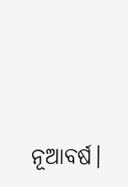ନୂଆବର୍ଷ।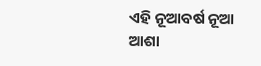ଏହି ନୂଆବର୍ଷ ନୂଆ ଆଶା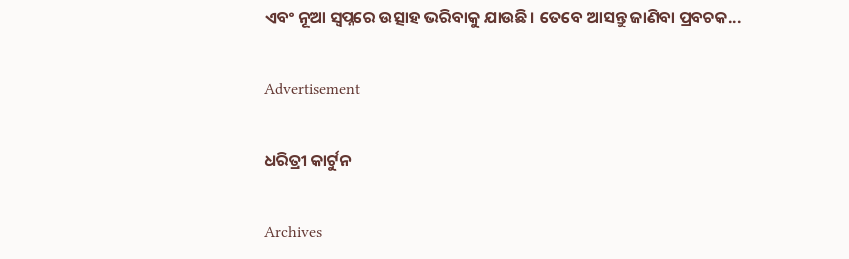ଏବଂ ନୂଆ ସ୍ୱପ୍ନରେ ଉତ୍ସାହ ଭରିବାକୁ ଯାଉଛି। ତେବେ ଆସନ୍ତୁ ଜାଣିବା ପ୍ରବଚକ...

Advertisement

ଧରିତ୍ରୀ କାର୍ଟୁନ

Archives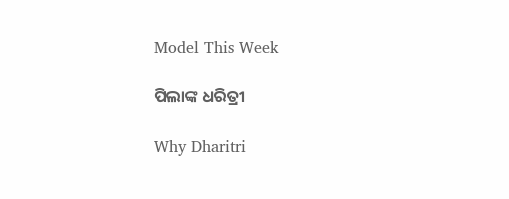Model This Week

ପିଲାଙ୍କ ଧରିତ୍ରୀ

Why Dharitri